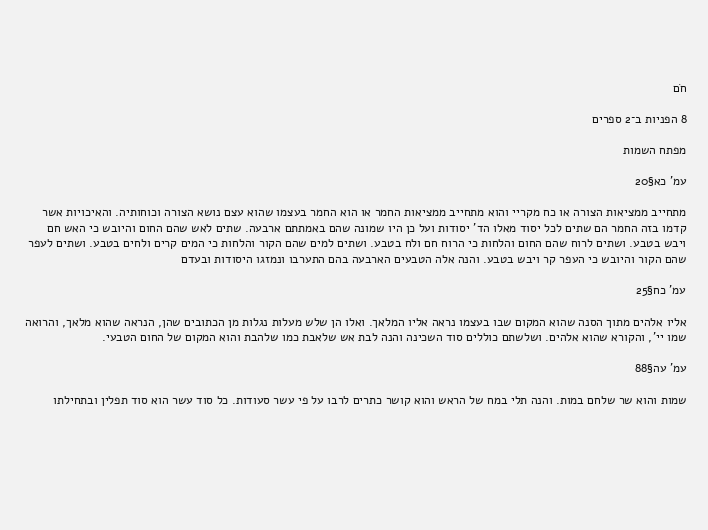חֹם

8 הפניות ב־2 ספרים

מפתח השמות

עמ' כא§20

מתחייב ממציאות הצורה או כח מקריי והוא מתחייב ממציאות החמר או הוא החמר בעצמו שהוא עצם נושא הצורה וכוחותיה. והאיכויות אשר קדמו בזה החמר הם שתים לכל יסוד מאלו הד' יסודות ועל כן היו שמונה שהם באמתתם ארבעה. שתים לאש שהם החום והיובש כי האש חם ויבש בטבע. ושתים לרוח שהם החום והלחות כי הרוח חם ולח בטבע. ושתים למים שהם הקור והלחות כי המים קרים ולחים בטבע. ושתים לעפר שהם הקור והיובש כי העפר קר ויבש בטבע. והנה אלה הטבעים הארבעה בהם התערבו ונמזגו היסודות ובעדם

עמ' כח§25

אליו אלהים מתוך הסנה שהוא המקום שבו בעצמו נראה אליו המלאך. ואלו הן שלש מעלות נגלות מן הכתובים שהן, הנראה שהוא מלאך, והרואה שמו יי', והקורא שהוא אלהים. ושלשתם כוללים סוד השכינה והנה לבת אש שלאבת כמו שלהבת והוא המקום של החום הטבעי.

עמ' עה§88

שמות והוא שר שלחם במות. והנה תלי במח של הראש והוא קושר כתרים לרבו על פי עשר סעודות. כל סוד עשר הוא סוד תפלין ובתחילתו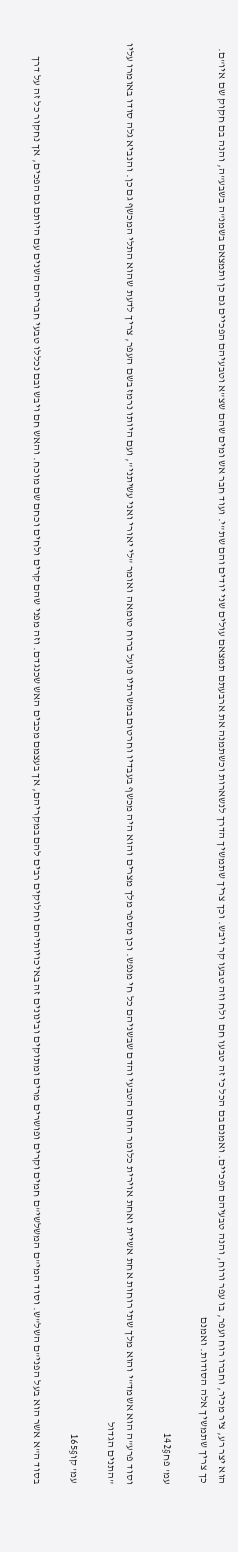הוא יצר רע, ציר מכיר, וחברו רוח ועפר, בו עפר ורוח, והנה טבעיהם הפכיים. ואמנם בם הכל כי זה טבעו חם  ולח וזה טבעו קר ויבש. וכך צריך שתמשיך הדרך לנשארות וכשתמנה את ארבעתם תמצאם עולים שני יודים והם שת"י. ועוד חבר אש ומים שהם שצ"א וטבעיהם הפכיים גם כן ותמצאם בשמנ"ה בשבע"ה, והנה בם חקוק שם איו"ם. כך צריך שתמשיך אלה הסודות. ואמנם

עמ' פח§142

וסוד פרע"ה הוא אשמד"י והוא מלך שתי רוחות אחת אשיית ואחת אוירית כלומר החום הטבעי והדם שבשניהם כל חי מנפש. וכן מספר מלך מצרים והוא היה מכשף בעבדיו וחרטום במשרתיו פועל ברוח טומאה ואומר "לי יאורי ואני עשיתני", ועם היותו נרמז בשם העפר, צריך לדעת שהוא התלי המכשף גם כן. והנביא גלה סודו באומרו עליו "התנים הגדול

עמ' קו§165

בסוד ה"א אשר הוא בעל הפני"ם השל"ש. וסוד המי"ם המשלשי"ם חמים וקרים ופושרים מרים ומתוקים ובינונים זה באיכויותיהם וחלוקים רבים להם במקריהם, אך בעצמם מכבים האש שכנגדם. וזה מפני שהם קרים ולחים וכחם שם מוכח. והאש חם ויבש ובם נכללו טבעי חבריהם השנים עם היותם גם הפכים, אך נחקור כל זה על דרך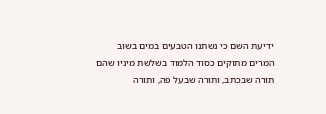ידיעת השם כי נשתנו הטבעים במים בשוב המרים מתוקים כסוד הלמוד בשלשת מיניו שהם תורה שבכתב, ותורה שבעל פה, ותורה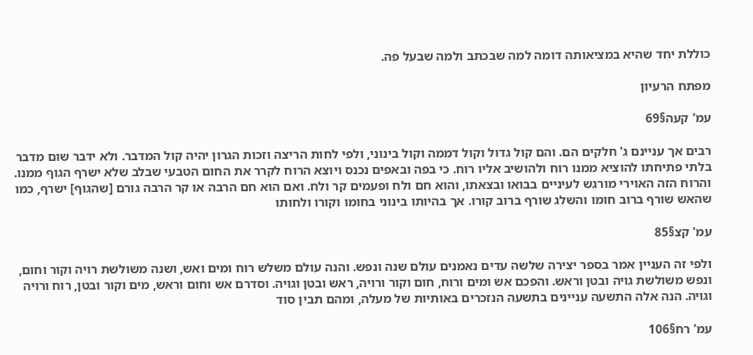כוללת יחד שהיא במציאותה דומה למה שבכתב ולמה שבעל פה.

מפתח הרעיון

עמ' קעה§69

רבים אך עניינם ג' חלקים הם. והם קול גדול וקול דממה וקול בינוני, ולפי לחות הריצה וזכות הגרון יהיה קול המדבר. ולא ידבר שום מדבר בלתי פתיחתו להוציא ממנו רוח ולהושיב אליו רוח. כי בפה ובאפים נכנס ויוצא הרוח לקרר את החום הטבעי שבלב שלא ישרף הגוף ממנו. והרוח הזה האוירי מורגש לעיניים בבואו ובצאתו, והוא חם ולח ופעמים קר ולח. ואם הוא חם הרבה או קר הרבה גורם [שהגוף] ישרף, כמו שהאש שורף ברוב חומו והשלג שורף ברוב קורו. אך בהיותו בינוני בחומו וקורו ולחותו

עמ' קצ§85

ולפי זה העניין אמר בספר יצירה שלשה עדים נאמנים עולם שנה ונפש. והנה עולם משלש רוח ומים ואש, ושנה משולשת רויה וקור וחום, ונפש משולשת גויה ובטן וראש. והפכם אש ומים ורוח, חום וקור ורויה, ראש ובטן וגויה. וסדרם אש וחום וראש, מים וקור ובטן, רוח ורויה וגויה. הנה אלה התשעה עניינים בתשעה הנזכרים באותיות של מעלה, ומהם תבין סוד

עמ' רח§106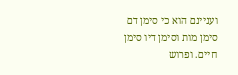ועניינם הוא כי סימן דם סימן מות וסימן דיו סימן חיים. ופרוש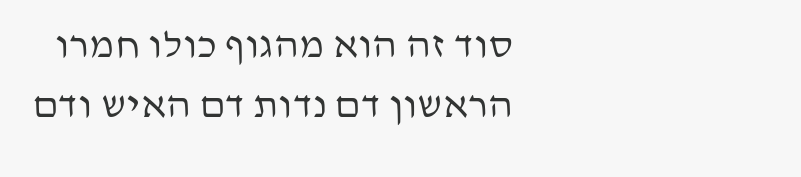סוד זה הוא מהגוף כולו חמרו הראשון דם נדות דם האיש ודם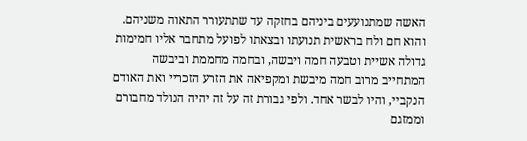האשה שמתנועעים ביניהם בחזקה עד שתתעורר התאוה משניהם. והוא חם ולח בראשית תנועתו ובצאתו לפועל מתחבר אליו חמימות גדולה אשיית וטבעה חמה ויבשה, ובחמה מחממת וביבשה המתחייב מרוב חמה מיבשת ומקפיאה את הזרע הזכריי ואת האודם הנקביי, והיו לבשר אחד. ולפי גבורת זה על זה יהיה הנולד מחבורם וממזגם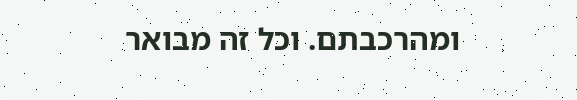ומהרכבתם. וכל זה מבואר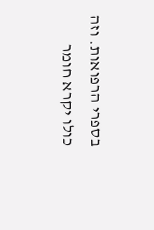בספרי הרפואות. וזה כולו יקרא חומר